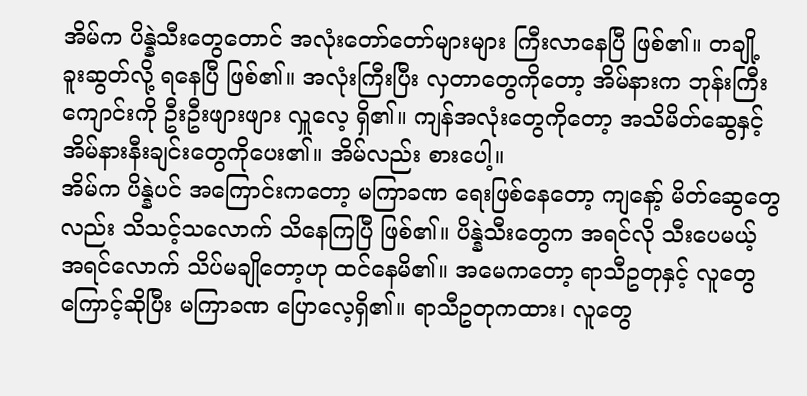အိမ်က ပိန္နဲသီးတွေတောင် အလုံးတော်တော်များများ ကြီးလာနေပြီ ဖြစ်၏။ တချို့ ခူးဆွတ်လို့ ရနေပြီ ဖြစ်၏။ အလုံးကြီးပြီး လှတာတွေကိုတော့ အိမ်နားက ဘုန်းကြီးကျောင်းကို ဦးဦးဖျားဖျား လှူလေ့ ရှိ၏။ ကျန်အလုံးတွေကိုတော့ အသိမိတ်ဆွေနှင့် အိမ်နားနီးချင်းတွေကိုပေး၏။ အိမ်လည်း စားပေါ့။
အိမ်က ပိန္နဲပင် အကြောင်းကတော့ မကြာခဏ ရေးဖြစ်နေတော့ ကျနော့် မိတ်ဆွေတွေလည်း သိသင့်သလောက် သိနေကြပြီ ဖြစ်၏။ ပိန္နဲသီးတွေက အရင်လို သီးပေမယ့် အရင်လောက် သိပ်မချိုတော့ဟု ထင်နေမိ၏။ အမေကတော့ ရာသီဥတုနှင့် လူတွေကြောင့်ဆိုပြီး မကြာခဏ ပြောလေ့ရှိ၏။ ရာသီဥတုကထား၊ လူတွေ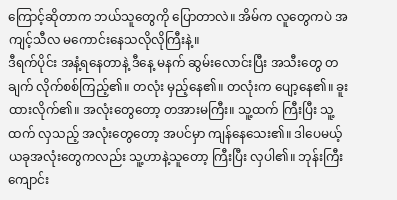ကြောင့်ဆိုတာက ဘယ်သူတွေကို ပြောတာလဲ။ အိမ်က လူတွေကပဲ အကျင့်သီလ မကောင်းနေသလိုလိုကြီးနဲ့။
ဒီရက်ပိုင်း အနံ့ရနေတာနဲ့ ဒီနေ့ မနက် ဆွမ်းလောင်းပြီး အသီးတွေ တချက် လိုက်စစ်ကြည့်၏။ တလုံး မှည့်နေ၏။ တလုံးက ပျော့နေ၏။ ခူးထားလိုက်၏။ အလုံးတွေတော့ တအားမကြီး။ သူ့ထက် ကြီးပြီး သူ့ထက် လှသည့် အလုံးတွေတော့ အပင်မှာ ကျန်နေသေး၏။ ဒါပေမယ့် ယခုအလုံးတွေကလည်း သူ့ဟာနဲ့သူတော့ ကြီးပြီး လှပါ၏။ ဘုန်းကြီးကျောင်း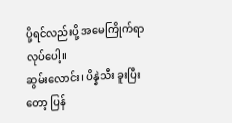ပို့ရင်လည်းပို့ အမေကြိုက်ရာ လုပ်ပေါ့။
ဆွမ်းလောင်း၊ ပိန္နဲသီး ခူးပြီးတော့ ပြန်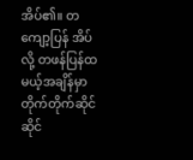အိပ်၏။ တကျော့ပြန် အိပ်လို့ တဖန်ပြန်ထမယ့်အချိန်မှာ တိုက်တိုက်ဆိုင်ဆိုင်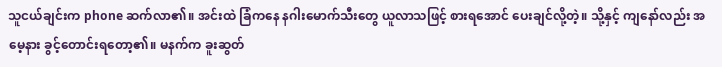သူငယ်ချင်းက phone ဆက်လာ၏။ အင်းထဲ ခြံကနေ နဂါးမောက်သီးတွေ ယူလာသဖြင့် စားရအောင် ပေးချင်လို့တဲ့။ သို့နှင့် ကျနော်လည်း အမေ့နား ခွင့်တောင်းရတော့၏။ မနက်က ခူးဆွတ်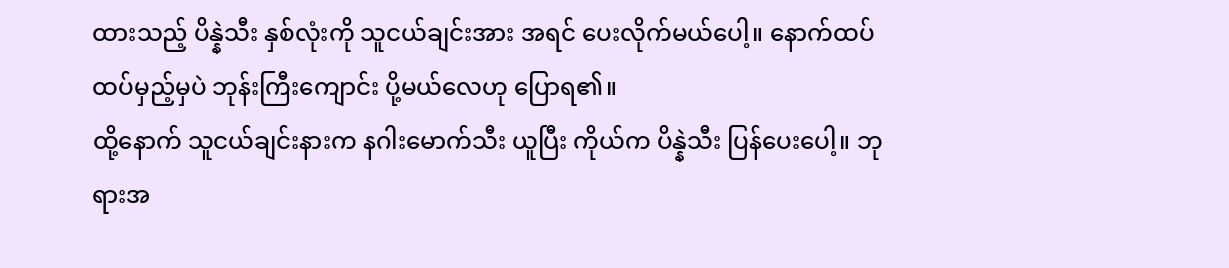ထားသည့် ပိန္နဲသီး နှစ်လုံးကို သူငယ်ချင်းအား အရင် ပေးလိုက်မယ်ပေါ့။ နောက်ထပ် ထပ်မှည့်မှပဲ ဘုန်းကြီးကျောင်း ပို့မယ်လေဟု ပြောရ၏။
ထို့နောက် သူငယ်ချင်းနားက နဂါးမောက်သီး ယူပြီး ကိုယ်က ပိန္နဲသီး ပြန်ပေးပေါ့။ ဘုရားအ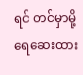ရင် တင်မှာမို့ ရေဆေးထား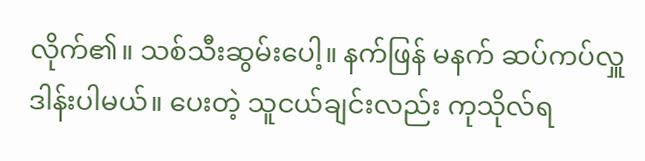လိုက်၏။ သစ်သီးဆွမ်းပေါ့။ နက်ဖြန် မနက် ဆပ်ကပ်လှူဒါန်းပါမယ်။ ပေးတဲ့ သူငယ်ချင်းလည်း ကုသိုလ်ရ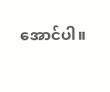အောင်ပါ။